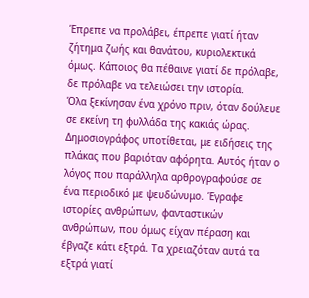Έπρεπε να προλάβει, έπρεπε γιατί ήταν ζήτημα ζωής και θανάτου, κυριολεκτικά όμως. Κάποιος θα πέθαινε γιατί δε πρόλαβε, δε πρόλαβε να τελειώσει την ιστορία.
Όλα ξεκίνησαν ένα χρόνο πριν, όταν δούλευε σε εκείνη τη φυλλάδα της κακιάς ώρας. Δημοσιογράφος υποτίθεται, με ειδήσεις της πλάκας που βαριόταν αφόρητα. Αυτός ήταν ο λόγος που παράλληλα αρθρογραφούσε σε ένα περιοδικό με ψευδώνυμο. Έγραφε ιστορίες ανθρώπων, φανταστικών ανθρώπων, που όμως είχαν πέραση και έβγαζε κάτι εξτρά. Τα χρειαζόταν αυτά τα εξτρά γιατί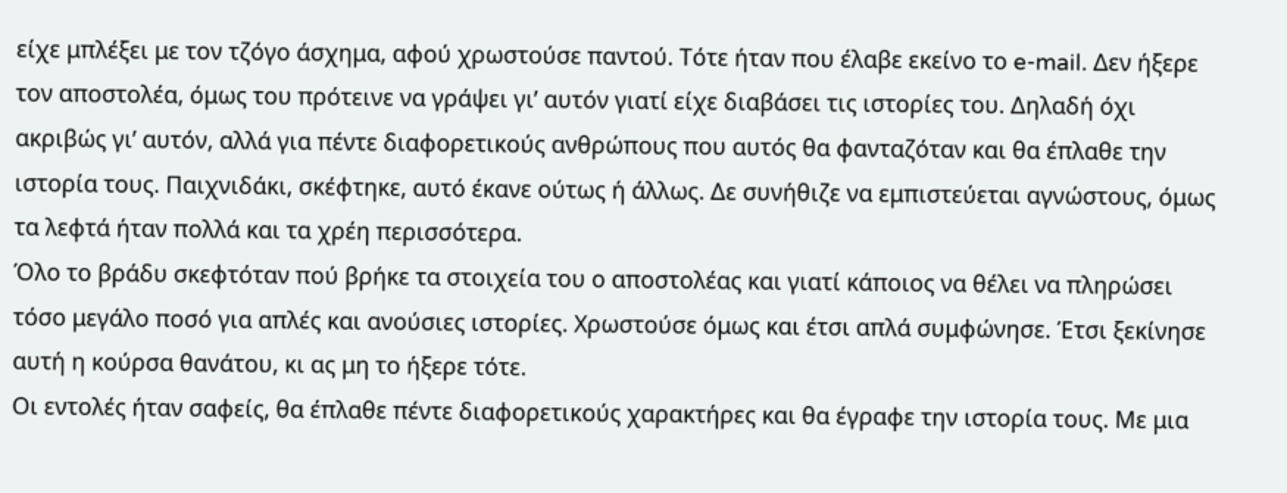είχε μπλέξει με τον τζόγο άσχημα, αφού χρωστούσε παντού. Τότε ήταν που έλαβε εκείνο το e-mail. Δεν ήξερε τον αποστολέα, όμως του πρότεινε να γράψει γι’ αυτόν γιατί είχε διαβάσει τις ιστορίες του. Δηλαδή όχι ακριβώς γι’ αυτόν, αλλά για πέντε διαφορετικούς ανθρώπους που αυτός θα φανταζόταν και θα έπλαθε την ιστορία τους. Παιχνιδάκι, σκέφτηκε, αυτό έκανε ούτως ή άλλως. Δε συνήθιζε να εμπιστεύεται αγνώστους, όμως τα λεφτά ήταν πολλά και τα χρέη περισσότερα.
Όλο το βράδυ σκεφτόταν πού βρήκε τα στοιχεία του ο αποστολέας και γιατί κάποιος να θέλει να πληρώσει τόσο μεγάλο ποσό για απλές και ανούσιες ιστορίες. Χρωστούσε όμως και έτσι απλά συμφώνησε. Έτσι ξεκίνησε αυτή η κούρσα θανάτου, κι ας μη το ήξερε τότε.
Οι εντολές ήταν σαφείς, θα έπλαθε πέντε διαφορετικούς χαρακτήρες και θα έγραφε την ιστορία τους. Με μια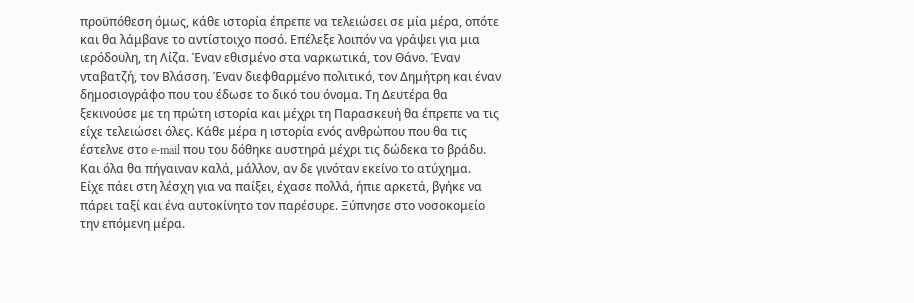προϋπόθεση όμως, κάθε ιστορία έπρεπε να τελειώσει σε μία μέρα, οπότε και θα λάμβανε το αντίστοιχο ποσό. Επέλεξε λοιπόν να γράψει για μια ιερόδουλη, τη Λίζα. Έναν εθισμένο στα ναρκωτικά, τον Θάνο. Έναν νταβατζή, τον Βλάσση. Έναν διεφθαρμένο πολιτικό, τον Δημήτρη και έναν δημοσιογράφο που του έδωσε το δικό του όνομα. Τη Δευτέρα θα ξεκινούσε με τη πρώτη ιστορία και μέχρι τη Παρασκευή θα έπρεπε να τις είχε τελειώσει όλες. Κάθε μέρα η ιστορία ενός ανθρώπου που θα τις έστελνε στο e-mail που του δόθηκε αυστηρά μέχρι τις δώδεκα το βράδυ. Και όλα θα πήγαιναν καλά, μάλλον, αν δε γινόταν εκείνο το ατύχημα.
Είχε πάει στη λέσχη για να παίξει, έχασε πολλά, ήπιε αρκετά, βγήκε να πάρει ταξί και ένα αυτοκίνητο τον παρέσυρε. Ξύπνησε στο νοσοκομείο την επόμενη μέρα.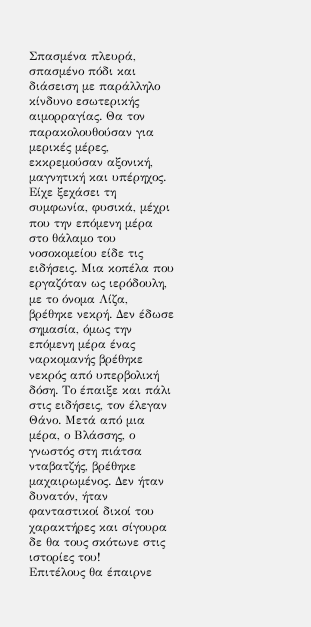Σπασμένα πλευρά, σπασμένο πόδι και διάσειση με παράλληλο κίνδυνο εσωτερικής αιμορραγίας. Θα τον παρακολουθούσαν για μερικές μέρες, εκκρεμούσαν αξονική, μαγνητική και υπέρηχος. Είχε ξεχάσει τη συμφωνία, φυσικά, μέχρι που την επόμενη μέρα στο θάλαμο του νοσοκομείου είδε τις ειδήσεις. Μια κοπέλα που εργαζόταν ως ιερόδουλη, με το όνομα Λίζα, βρέθηκε νεκρή. Δεν έδωσε σημασία, όμως την επόμενη μέρα ένας ναρκομανής βρέθηκε νεκρός από υπερβολική δόση. Το έπαιξε και πάλι στις ειδήσεις, τον έλεγαν Θάνο. Μετά από μια μέρα, ο Βλάσσης, ο γνωστός στη πιάτσα νταβατζής, βρέθηκε μαχαιρωμένος. Δεν ήταν δυνατόν, ήταν φανταστικοί δικοί του χαρακτήρες και σίγουρα δε θα τους σκότωνε στις ιστορίες του!
Επιτέλους θα έπαιρνε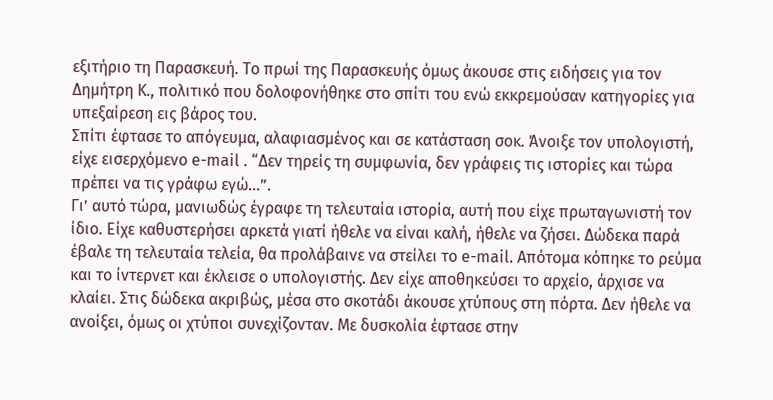εξιτήριο τη Παρασκευή. Το πρωί της Παρασκευής όμως άκουσε στις ειδήσεις για τον Δημήτρη Κ., πολιτικό που δολοφονήθηκε στο σπίτι του ενώ εκκρεμούσαν κατηγορίες για υπεξαίρεση εις βάρος του.
Σπίτι έφτασε το απόγευμα, αλαφιασμένος και σε κατάσταση σοκ. Άνοιξε τον υπολογιστή, είχε εισερχόμενο e-mail . “Δεν τηρείς τη συμφωνία, δεν γράφεις τις ιστορίες και τώρα πρέπει να τις γράφω εγώ…”.
Γι’ αυτό τώρα, μανιωδώς έγραφε τη τελευταία ιστορία, αυτή που είχε πρωταγωνιστή τον ίδιο. Είχε καθυστερήσει αρκετά γιατί ήθελε να είναι καλή, ήθελε να ζήσει. Δώδεκα παρά έβαλε τη τελευταία τελεία, θα προλάβαινε να στείλει το e-mail. Απότομα κόπηκε το ρεύμα και το ίντερνετ και έκλεισε ο υπολογιστής. Δεν είχε αποθηκεύσει το αρχείο, άρχισε να κλαίει. Στις δώδεκα ακριβώς, μέσα στο σκοτάδι άκουσε χτύπους στη πόρτα. Δεν ήθελε να ανοίξει, όμως οι χτύποι συνεχίζονταν. Με δυσκολία έφτασε στην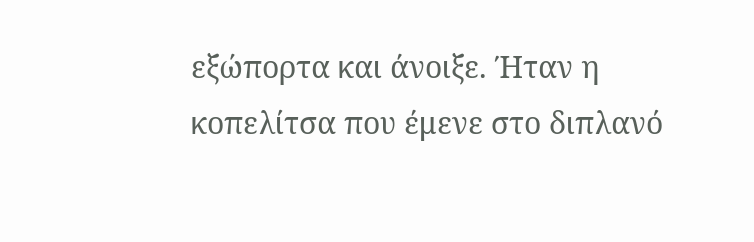εξώπορτα και άνοιξε. Ήταν η κοπελίτσα που έμενε στο διπλανό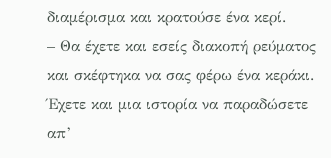διαμέρισμα και κρατούσε ένα κερί.
– Θα έχετε και εσείς διακοπή ρεύματος και σκέφτηκα να σας φέρω ένα κεράκι. Έχετε και μια ιστορία να παραδώσετε απ’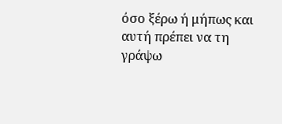όσο ξέρω ή μήπως και αυτή πρέπει να τη γράψω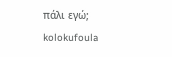πάλι εγώ;
kolokufoula